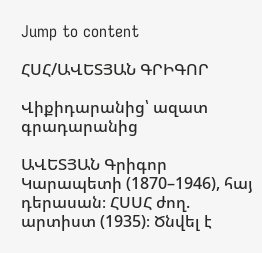Jump to content

ՀՍՀ/ԱՎԵՏՅԱՆ ԳՐԻԳՈՐ

Վիքիդարանից՝ ազատ գրադարանից

ԱՎԵՏՅԱՆ Գրիգոր Կարապետի (1870–1946), հայ դերասան։ ՀՍՍՀ ժող. արտիստ (1935)։ Ծնվել է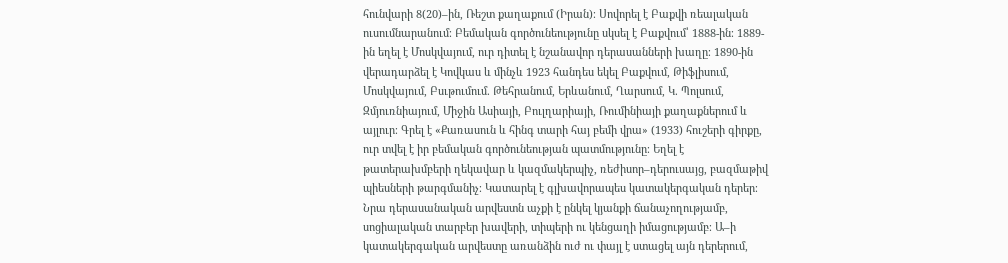հունվարի 8(20)–ին, Ռեշտ քաղաքում (Իրան)։ Սովորել է Բաքվի ռեալական ուսումնարանում։ Բեմական գործունեությունը սկսել է Բաքվում՝ 1888-ին։ 1889-ին եղել է Մոսկվայում, ուր դիտել է նշանավոր դերասանների խաղը։ 1890-ին վերադարձել է Կովկաս և մինչև 1923 հանդես եկել Բաքվում, Թիֆլիսում, Մոսկվայում, Բսւթումում. Թեհրանում, Երևանում, Ղարսում, Կ. Պոլսում, Զմյուռնիայում, Միջին Ասիայի, Բուլղարիայի, Ռումինիայի քաղաքներում և այլուր։ Գրել է «Քառասուն և հինգ տարի հայ բեմի վրա» (1933) հուշերի գիրքը, ուր տվել է իր բեմական գործունեության պատմությունը։ Եղել է թատերախմբերի ղեկավար և կազմակերպիչ, ռեժիսոր–դերուսայց, բազմաթիվ պիեսների թարգմանիչ։ Կատարել է գլխավորապես կատակերգական դերեր։ Նրա դերասանական արվեստն աչքի է ընկել կյանքի ճանաչողությամբ, սոցիալական տարբեր խավերի, տիպերի ու կենցաղի իմացությամբ։ Ա–ի կատակերգական արվեստը առանձին ուժ ու փայլ է ստացել այն դերերում,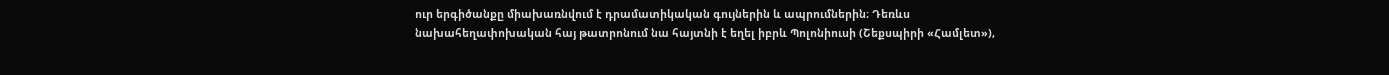ուր երգիծանքը միախառնվում է դրամատիկական գույներին և ապրումներին։ Դեռևս նախահեղափոխական հայ թատրոնում նա հայտնի է եղել իբրև Պոլոնիուսի (Շեքսպիրի «Համլետ»),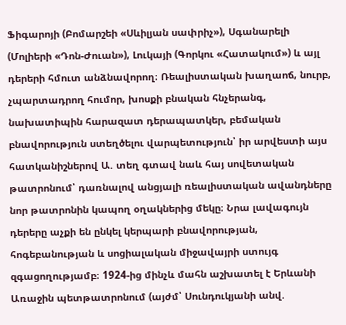Ֆիգարոյի (Բոմարշեի «Սևիլյան սափրիչ»), Սգանարելի (Մոլիերի «Դոն-Ժուան»), Լուկայի (Գորկու «Հատակում») և այլ դերերի հմուտ անձնավորող։ Ռեալիստական խաղաոճ, նուրբ, չպարտադրող հումոր, խոսքի բնական հնչերանգ, նախատիպին հարազատ դերապատկեր, բեմական բնավորություն ստեղծելու վարպետություն՝ իր արվեստի այս հատկանիշներով Ա. տեղ գտավ նաև հայ սովետական թատրոնում՝ դառնալով անցյալի ռեալիստական ավանդները նոր թատրոնին կապող օղակներից մեկը։ Նրա լավագույն դերերը աչքի են ընկել կերպարի բնավորության, հոգեբանության և սոցիալական միջավայրի ստույգ զգացողությամբ։ 1924-ից մինչև մահն աշխատել է Երևանի Առաջին պետթատրոնում (այժմ՝ Սունդուկյանի անվ.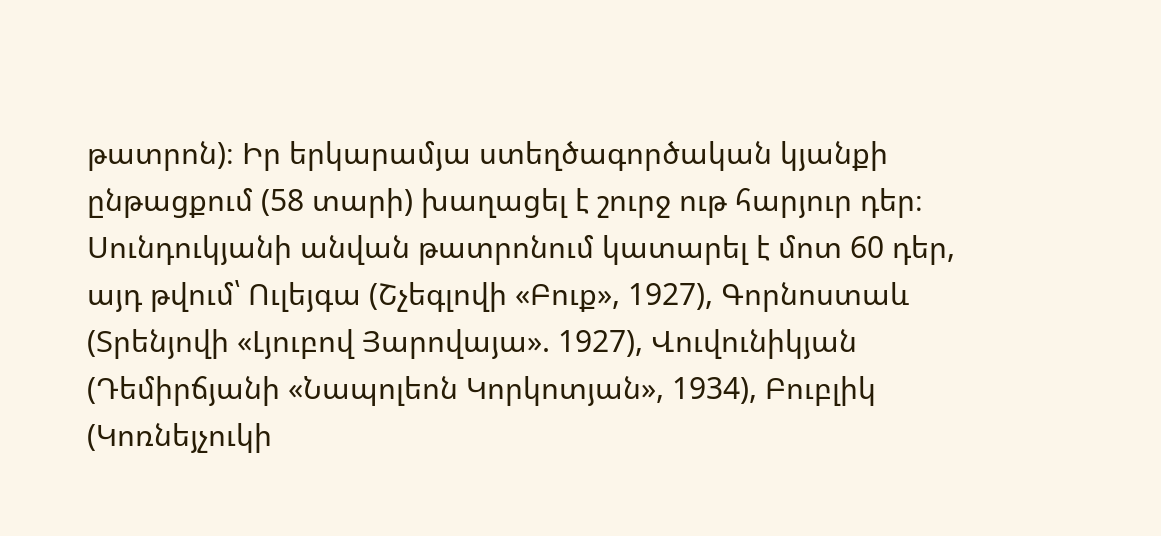թատրոն)։ Իր երկարամյա ստեղծագործական կյանքի ընթացքում (58 տարի) խաղացել է շուրջ ութ հարյուր դեր։ Սունդուկյանի անվան թատրոնում կատարել է մոտ 60 դեր, այդ թվում՝ Ուլեյգա (Շչեգլովի «Բուք», 1927), Գորնոստաև (Տրենյովի «Լյուբով Յարովայա». 1927), Վուվունիկյան (Դեմիրճյանի «Նապոլեոն Կորկոտյան», 1934), Բուբլիկ (Կոռնեյչուկի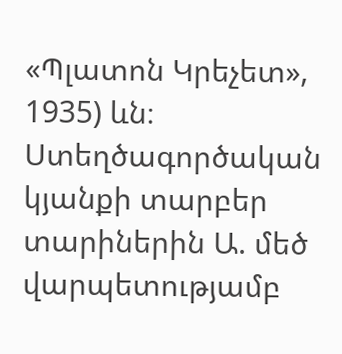«Պլատոն Կրեչետ», 1935) ևն։ Ստեղծագործական կյանքի տարբեր տարիներին Ա. մեծ վարպետությամբ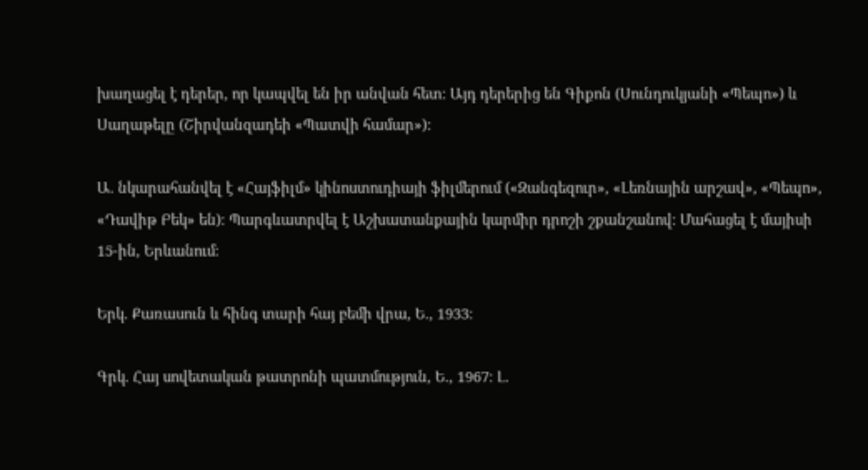խաղացել է դերեր, որ կապվել են իր անվան հետ։ Այդ դերերից են Գիքոն (Սունդուկյանի «Պեպո») և Սաղաթելը (Շիրվանզադեի «Պատվի համար»):

Ա. նկարահանվել է «Հայֆիլմ» կինոստուդիայի ֆիլմերում («Զանգեզուր», «Լեռնային արշավ», «Պեպո», «Դավիթ Բեկ» են)։ Պարգևատրվել է Աշխատանքային կարմիր դրոշի շքանշանով։ Մահացել է մայիսի 15-ին, Երևանում։

Երկ. Քառասուն և հինգ տարի հայ բեմի վրա, Ե., 1933։

Գրկ. Հայ սովետական թատրոնի պատմություն, Ե., 1967։ Լ.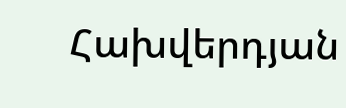Հախվերդյան